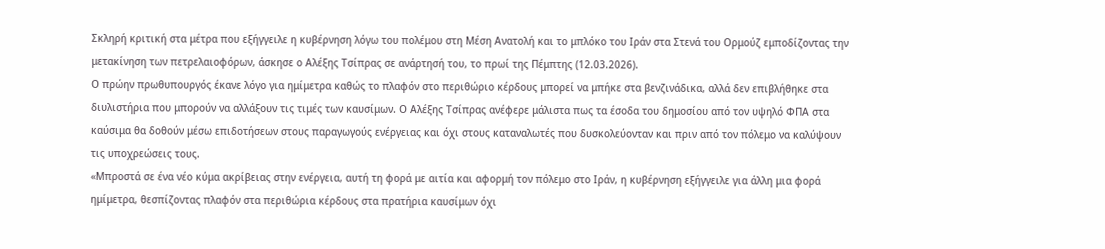Σκληρή κριτική στα μέτρα που εξήγγειλε η κυβέρνηση λόγω του πολέμου στη Μέση Ανατολή και το μπλόκο του Ιράν στα Στενά του Ορμούζ εμποδίζοντας την μετακίνηση των πετρελαιοφόρων, άσκησε ο Αλέξης Τσίπρας σε ανάρτησή του, το πρωί της Πέμπτης (12.03.2026).
Ο πρώην πρωθυπουργός έκανε λόγο για ημίμετρα καθώς το πλαφόν στο περιθώριο κέρδους μπορεί να μπήκε στα βενζινάδικα, αλλά δεν επιβλήθηκε στα διυλιστήρια που μπορούν να αλλάξουν τις τιμές των καυσίμων. Ο Αλέξης Τσίπρας ανέφερε μάλιστα πως τα έσοδα του δημοσίου από τον υψηλό ΦΠΑ στα καύσιμα θα δοθούν μέσω επιδοτήσεων στους παραγωγούς ενέργειας και όχι στους καταναλωτές που δυσκολεύονταν και πριν από τον πόλεμο να καλύψουν τις υποχρεώσεις τους.
«Μπροστά σε ένα νέο κύμα ακρίβειας στην ενέργεια, αυτή τη φορά με αιτία και αφορμή τον πόλεμο στο Ιράν, η κυβέρνηση εξήγγειλε για άλλη μια φορά ημίμετρα, θεσπίζοντας πλαφόν στα περιθώρια κέρδους στα πρατήρια καυσίμων όχι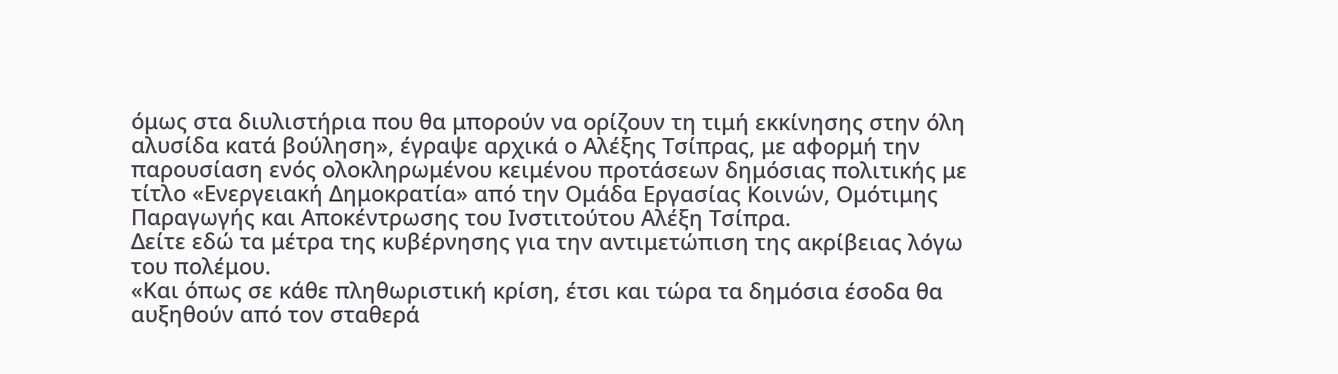όμως στα διυλιστήρια που θα μπορούν να ορίζουν τη τιμή εκκίνησης στην όλη αλυσίδα κατά βούληση», έγραψε αρχικά ο Αλέξης Τσίπρας, με αφορμή την παρουσίαση ενός ολοκληρωμένου κειμένου προτάσεων δημόσιας πολιτικής με τίτλο «Ενεργειακή Δημοκρατία» από την Ομάδα Εργασίας Κοινών, Ομότιμης Παραγωγής και Αποκέντρωσης του Ινστιτούτου Αλέξη Τσίπρα.
Δείτε εδώ τα μέτρα της κυβέρνησης για την αντιμετώπιση της ακρίβειας λόγω του πολέμου.
«Και όπως σε κάθε πληθωριστική κρίση, έτσι και τώρα τα δημόσια έσοδα θα αυξηθούν από τον σταθερά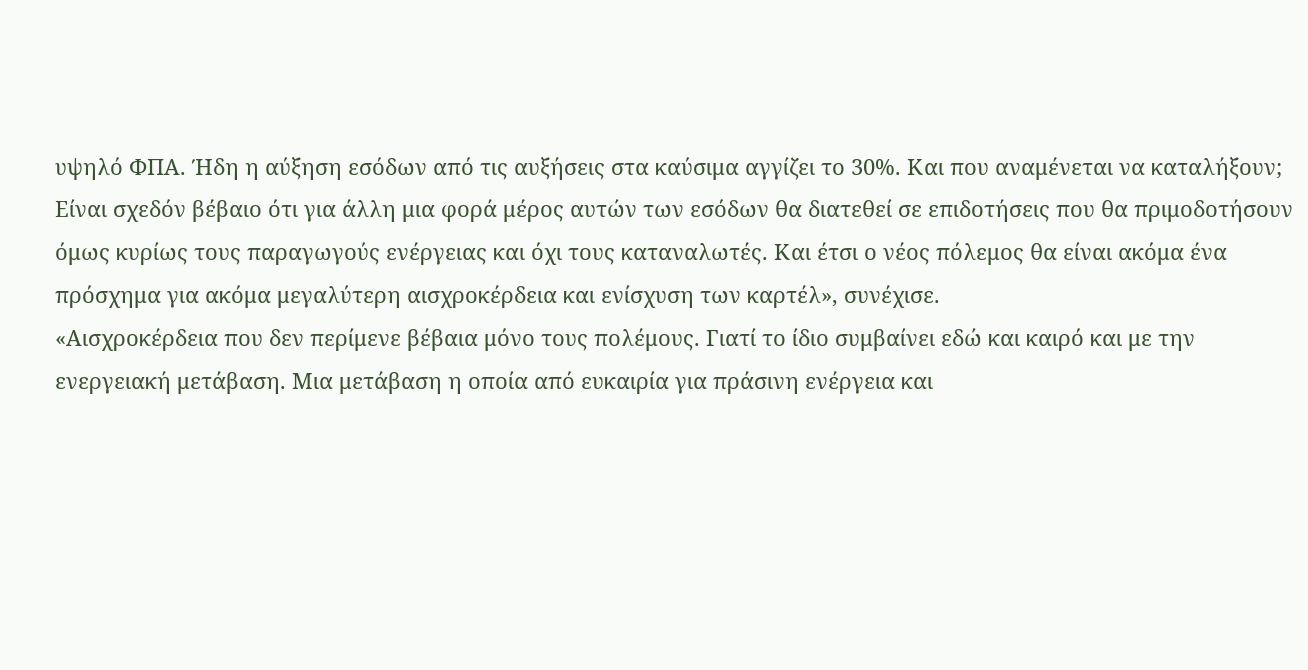υψηλό ΦΠΑ. Ήδη η αύξηση εσόδων από τις αυξήσεις στα καύσιμα αγγίζει το 30%. Και που αναμένεται να καταλήξουν; Είναι σχεδόν βέβαιο ότι για άλλη μια φορά μέρος αυτών των εσόδων θα διατεθεί σε επιδοτήσεις που θα πριμοδοτήσουν όμως κυρίως τους παραγωγούς ενέργειας και όχι τους καταναλωτές. Και έτσι ο νέος πόλεμος θα είναι ακόμα ένα πρόσχημα για ακόμα μεγαλύτερη αισχροκέρδεια και ενίσχυση των καρτέλ», συνέχισε.
«Αισχροκέρδεια που δεν περίμενε βέβαια μόνο τους πολέμους. Γιατί το ίδιο συμβαίνει εδώ και καιρό και με την ενεργειακή μετάβαση. Μια μετάβαση η οποία από ευκαιρία για πράσινη ενέργεια και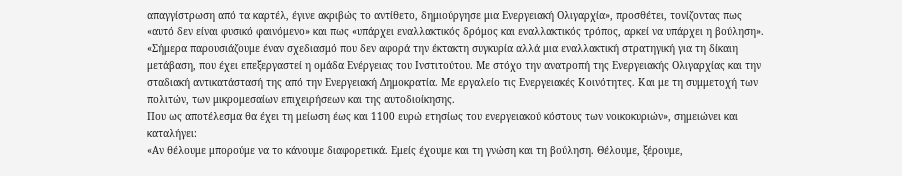απαγγίστρωση από τα καρτέλ, έγινε ακριβώς το αντίθετο, δημιούργησε μια Ενεργειακή Ολιγαρχία», προσθέτει, τονίζοντας πως «αυτό δεν είναι φυσικό φαινόμενο» και πως «υπάρχει εναλλακτικός δρόμος και εναλλακτικός τρόπος, αρκεί να υπάρχει η βούληση».
«Σήμερα παρουσιάζουμε έναν σχεδιασμό που δεν αφορά την έκτακτη συγκυρία αλλά μια εναλλακτική στρατηγική για τη δίκαιη μετάβαση, που έχει επεξεργαστεί η ομάδα Ενέργειας του Ινστιτούτου. Με στόχο την ανατροπή της Ενεργειακής Ολιγαρχίας και την σταδιακή αντικατάστασή της από την Ενεργειακή Δημοκρατία. Με εργαλείο τις Ενεργειακές Κοινότητες. Και με τη συμμετοχή των πολιτών, των μικρομεσαίων επιχειρήσεων και της αυτοδιοίκησης.
Που ως αποτέλεσμα θα έχει τη μείωση έως και 1100 ευρώ ετησίως του ενεργειακού κόστους των νοικοκυριών», σημειώνει και καταλήγει:
«Αν θέλουμε μπορούμε να το κάνουμε διαφορετικά. Εμείς έχουμε και τη γνώση και τη βούληση. Θέλουμε, ξέρουμε,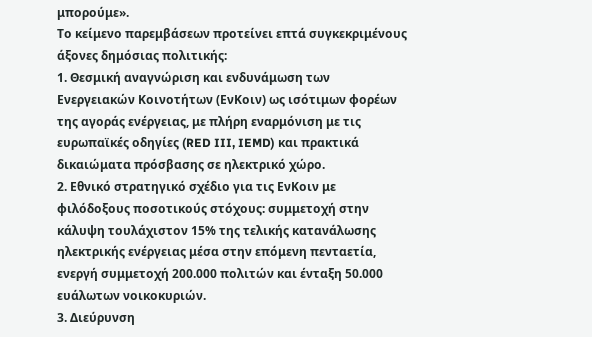μπορούμε».
Το κείμενο παρεμβάσεων προτείνει επτά συγκεκριμένους άξονες δημόσιας πολιτικής:
1. Θεσμική αναγνώριση και ενδυνάμωση των Ενεργειακών Κοινοτήτων (ΕνΚοιν) ως ισότιμων φορέων της αγοράς ενέργειας, με πλήρη εναρμόνιση με τις ευρωπαϊκές οδηγίες (RED III, IEMD) και πρακτικά δικαιώματα πρόσβασης σε ηλεκτρικό χώρο.
2. Εθνικό στρατηγικό σχέδιο για τις ΕνΚοιν με φιλόδοξους ποσοτικούς στόχους: συμμετοχή στην κάλυψη τουλάχιστον 15% της τελικής κατανάλωσης ηλεκτρικής ενέργειας μέσα στην επόμενη πενταετία, ενεργή συμμετοχή 200.000 πολιτών και ένταξη 50.000 ευάλωτων νοικοκυριών.
3. Διεύρυνση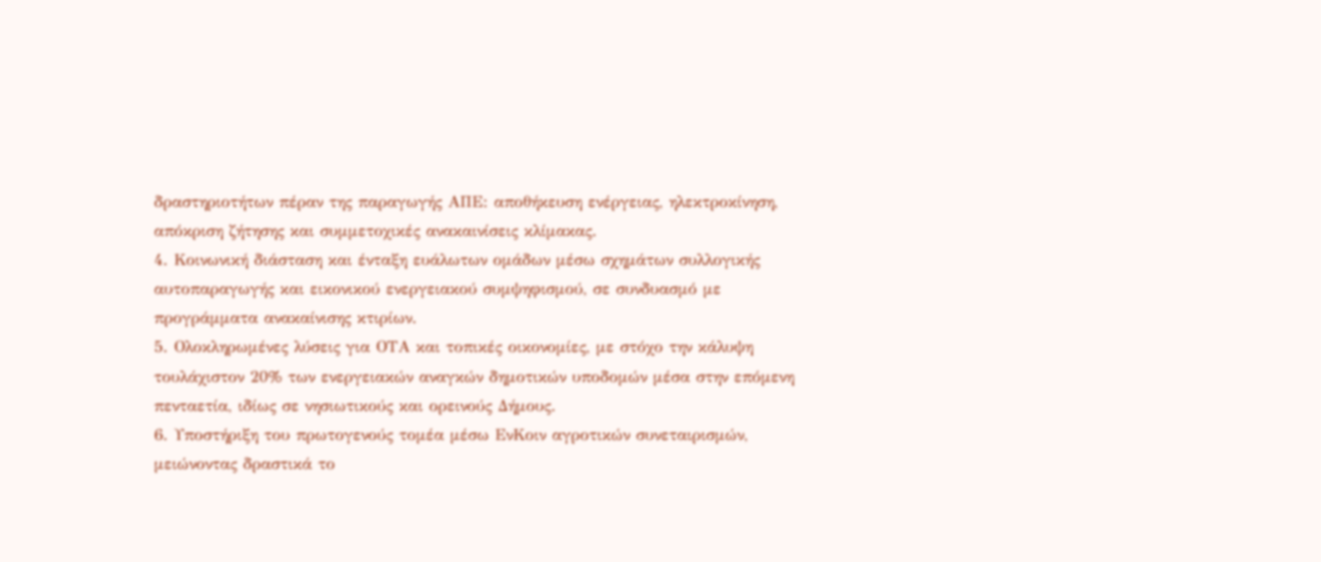δραστηριοτήτων πέραν της παραγωγής ΑΠΕ: αποθήκευση ενέργειας, ηλεκτροκίνηση, απόκριση ζήτησης και συμμετοχικές ανακαινίσεις κλίμακας.
4. Κοινωνική διάσταση και ένταξη ευάλωτων ομάδων μέσω σχημάτων συλλογικής αυτοπαραγωγής και εικονικού ενεργειακού συμψηφισμού, σε συνδυασμό με προγράμματα ανακαίνισης κτιρίων.
5. Ολοκληρωμένες λύσεις για ΟΤΑ και τοπικές οικονομίες, με στόχο την κάλυψη τουλάχιστον 20% των ενεργειακών αναγκών δημοτικών υποδομών μέσα στην επόμενη πενταετία, ιδίως σε νησιωτικούς και ορεινούς Δήμους.
6. Υποστήριξη του πρωτογενούς τομέα μέσω ΕνΚοιν αγροτικών συνεταιρισμών, μειώνοντας δραστικά το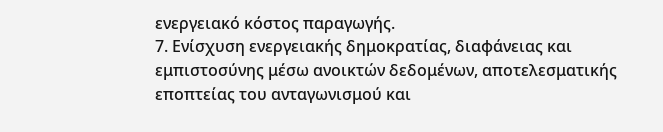ενεργειακό κόστος παραγωγής.
7. Ενίσχυση ενεργειακής δημοκρατίας, διαφάνειας και εμπιστοσύνης μέσω ανοικτών δεδομένων, αποτελεσματικής εποπτείας του ανταγωνισμού και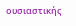ουσιαστικής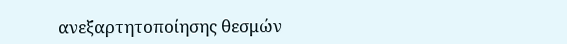ανεξαρτητοποίησης θεσμών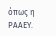όπως η ΡΑΑΕΥ.